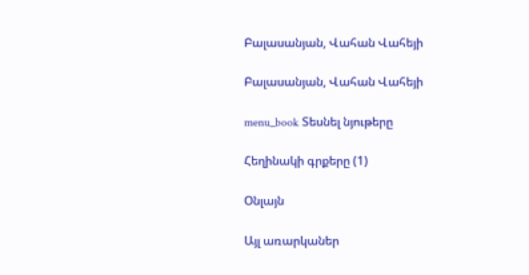Բալասանյան, Վահան Վահեյի

Բալասանյան, Վահան Վահեյի

menu_book Տեսնել նյութերը

Հեղինակի գրքերը (1)

Օնլայն

Այլ առարկաներ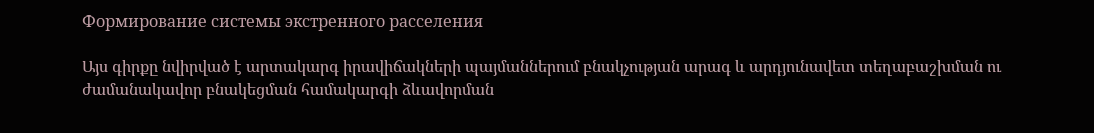Формирование системы экстренного расселения

Այս գիրքը նվիրված է արտակարգ իրավիճակների պայմաններում բնակչության արագ և արդյունավետ տեղաբաշխման ու ժամանակավոր բնակեցման համակարգի ձևավորման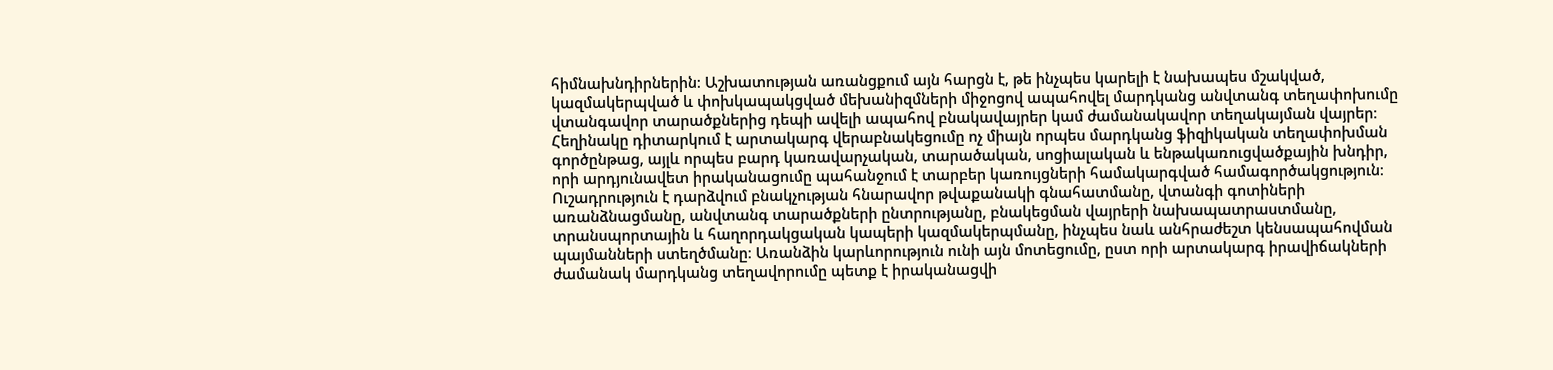հիմնախնդիրներին։ Աշխատության առանցքում այն հարցն է, թե ինչպես կարելի է նախապես մշակված, կազմակերպված և փոխկապակցված մեխանիզմների միջոցով ապահովել մարդկանց անվտանգ տեղափոխումը վտանգավոր տարածքներից դեպի ավելի ապահով բնակավայրեր կամ ժամանակավոր տեղակայման վայրեր։ Հեղինակը դիտարկում է արտակարգ վերաբնակեցումը ոչ միայն որպես մարդկանց ֆիզիկական տեղափոխման գործընթաց, այլև որպես բարդ կառավարչական, տարածական, սոցիալական և ենթակառուցվածքային խնդիր, որի արդյունավետ իրականացումը պահանջում է տարբեր կառույցների համակարգված համագործակցություն։ Ուշադրություն է դարձվում բնակչության հնարավոր թվաքանակի գնահատմանը, վտանգի գոտիների առանձնացմանը, անվտանգ տարածքների ընտրությանը, բնակեցման վայրերի նախապատրաստմանը, տրանսպորտային և հաղորդակցական կապերի կազմակերպմանը, ինչպես նաև անհրաժեշտ կենսապահովման պայմանների ստեղծմանը։ Առանձին կարևորություն ունի այն մոտեցումը, ըստ որի արտակարգ իրավիճակների ժամանակ մարդկանց տեղավորումը պետք է իրականացվի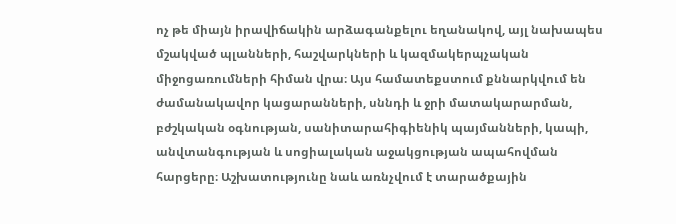ոչ թե միայն իրավիճակին արձագանքելու եղանակով, այլ նախապես մշակված պլանների, հաշվարկների և կազմակերպչական միջոցառումների հիման վրա։ Այս համատեքստում քննարկվում են ժամանակավոր կացարանների, սննդի և ջրի մատակարարման, բժշկական օգնության, սանիտարահիգիենիկ պայմանների, կապի, անվտանգության և սոցիալական աջակցության ապահովման հարցերը։ Աշխատությունը նաև առնչվում է տարածքային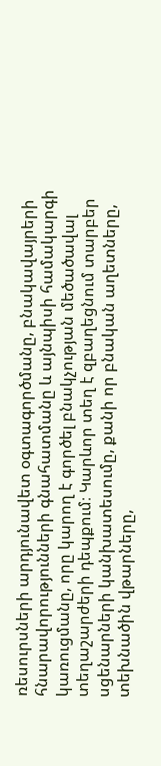ռեսուրսների արդյունավետ օգտագործմանը, բնակավայրերի հնարավորությունների գնահատմանը և այնպիսի համակարգի կառուցմանը, որը կարող է գործել բնակչության մեծածավալ տեղաշարժերի դեպքում։ Կարևոր տեղ է զբաղեցնում տարբեր սցենարների կանխատեսումը, քանի որ բնական աղետները, տեխնածին վթարները,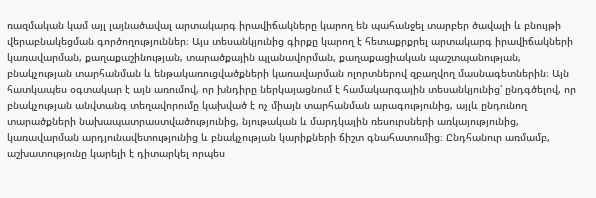ռազմական կամ այլ լայնածավալ արտակարգ իրավիճակները կարող են պահանջել տարբեր ծավալի և բնույթի վերաբնակեցման գործողություններ։ Այս տեսանկյունից գիրքը կարող է հետաքրքրել արտակարգ իրավիճակների կառավարման, քաղաքաշինության, տարածքային պլանավորման, քաղաքացիական պաշտպանության, բնակչության տարհանման և ենթակառուցվածքների կառավարման ոլորտներով զբաղվող մասնագետներին։ Այն հատկապես օգտակար է այն առումով, որ խնդիրը ներկայացնում է համակարգային տեսանկյունից՝ ընդգծելով, որ բնակչության անվտանգ տեղավորումը կախված է ոչ միայն տարհանման արագությունից, այլև ընդունող տարածքների նախապատրաստվածությունից, նյութական և մարդկային ռեսուրսների առկայությունից, կառավարման արդյունավետությունից և բնակչության կարիքների ճիշտ գնահատումից։ Ընդհանուր առմամբ, աշխատությունը կարելի է դիտարկել որպես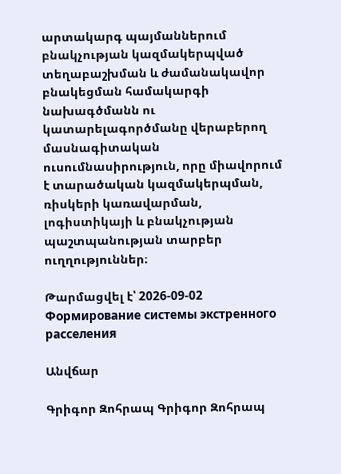արտակարգ պայմաններում բնակչության կազմակերպված տեղաբաշխման և ժամանակավոր բնակեցման համակարգի նախագծմանն ու կատարելագործմանը վերաբերող մասնագիտական ուսումնասիրություն, որը միավորում է տարածական կազմակերպման, ռիսկերի կառավարման, լոգիստիկայի և բնակչության պաշտպանության տարբեր ուղղություններ։

Թարմացվել է՝ 2026-09-02
Формирование системы экстренного расселения

Անվճար

Գրիգոր Զոհրապ Գրիգոր Զոհրապ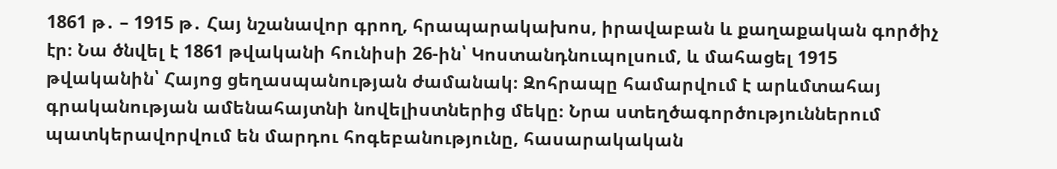1861 թ․ – 1915 թ․ Հայ նշանավոր գրող, հրապարակախոս, իրավաբան և քաղաքական գործիչ էր։ Նա ծնվել է 1861 թվականի հունիսի 26-ին՝ Կոստանդնուպոլսում, և մահացել 1915 թվականին՝ Հայոց ցեղասպանության ժամանակ։ Զոհրապը համարվում է արևմտահայ գրականության ամենահայտնի նովելիստներից մեկը։ Նրա ստեղծագործություններում պատկերավորվում են մարդու հոգեբանությունը, հասարակական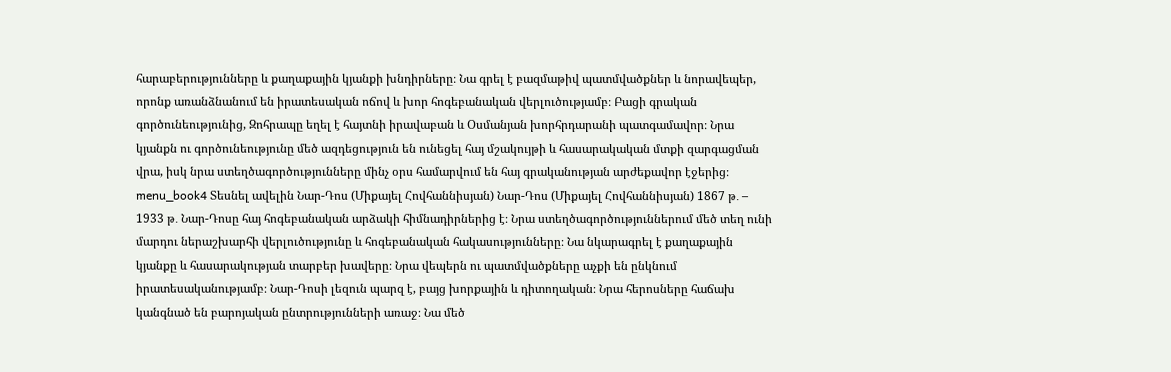հարաբերությունները և քաղաքային կյանքի խնդիրները։ Նա գրել է բազմաթիվ պատմվածքներ և նորավեպեր, որոնք առանձնանում են իրատեսական ոճով և խոր հոգեբանական վերլուծությամբ։ Բացի գրական գործունեությունից, Զոհրապը եղել է հայտնի իրավաբան և Օսմանյան խորհրդարանի պատգամավոր։ Նրա կյանքն ու գործունեությունը մեծ ազդեցություն են ունեցել հայ մշակույթի և հասարակական մտքի զարգացման վրա, իսկ նրա ստեղծագործությունները մինչ օրս համարվում են հայ գրականության արժեքավոր էջերից։ menu_book4 Տեսնել ավելին Նար-Դոս (Միքայել Հովհաննիսյան) Նար-Դոս (Միքայել Հովհաննիսյան) 1867 թ․ – 1933 թ․ Նար-Դոսը հայ հոգեբանական արձակի հիմնադիրներից է։ Նրա ստեղծագործություններում մեծ տեղ ունի մարդու ներաշխարհի վերլուծությունը և հոգեբանական հակասությունները։ Նա նկարագրել է քաղաքային կյանքը և հասարակության տարբեր խավերը։ Նրա վեպերն ու պատմվածքները աչքի են ընկնում իրատեսականությամբ։ Նար-Դոսի լեզուն պարզ է, բայց խորքային և դիտողական։ Նրա հերոսները հաճախ կանգնած են բարոյական ընտրությունների առաջ։ Նա մեծ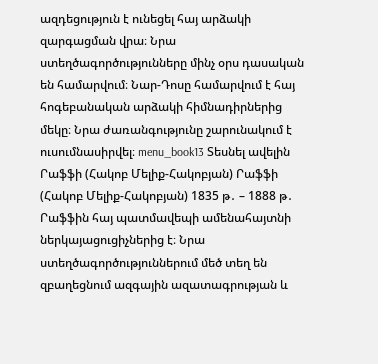ազդեցություն է ունեցել հայ արձակի զարգացման վրա։ Նրա ստեղծագործությունները մինչ օրս դասական են համարվում։ Նար-Դոսը համարվում է հայ հոգեբանական արձակի հիմնադիրներից մեկը։ Նրա ժառանգությունը շարունակում է ուսումնասիրվել։ menu_book13 Տեսնել ավելին Րաֆֆի (Հակոբ Մելիք-Հակոբյան) Րաֆֆի (Հակոբ Մելիք-Հակոբյան) 1835 թ․ – 1888 թ․ Րաֆֆին հայ պատմավեպի ամենահայտնի ներկայացուցիչներից է։ Նրա ստեղծագործություններում մեծ տեղ են զբաղեցնում ազգային ազատագրության և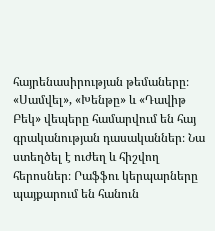հայրենասիրության թեմաները։ «Սամվել», «Խենթը» և «Դավիթ Բեկ» վեպերը համարվում են հայ գրականության դասականներ։ Նա ստեղծել է ուժեղ և հիշվող հերոսներ։ Րաֆֆու կերպարները պայքարում են հանուն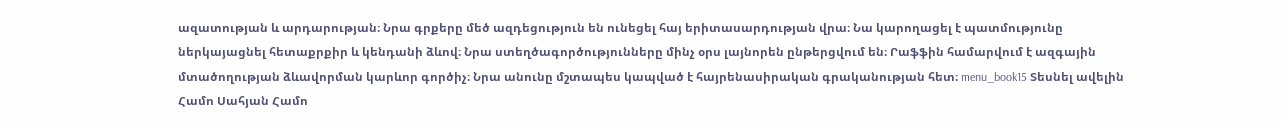ազատության և արդարության։ Նրա գրքերը մեծ ազդեցություն են ունեցել հայ երիտասարդության վրա։ Նա կարողացել է պատմությունը ներկայացնել հետաքրքիր և կենդանի ձևով։ Նրա ստեղծագործությունները մինչ օրս լայնորեն ընթերցվում են։ Րաֆֆին համարվում է ազգային մտածողության ձևավորման կարևոր գործիչ։ Նրա անունը մշտապես կապված է հայրենասիրական գրականության հետ։ menu_book15 Տեսնել ավելին Համո Սահյան Համո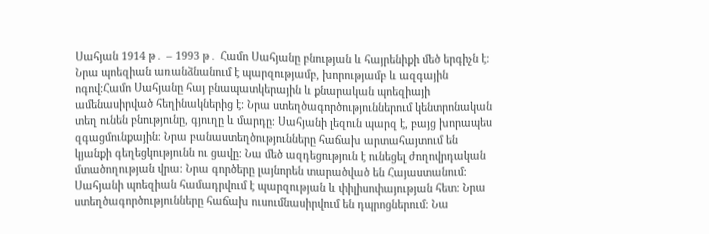Սահյան 1914 թ․ – 1993 թ․ Համո Սահյանը բնության և հայրենիքի մեծ երգիչն է։ Նրա պոեզիան առանձնանում է պարզությամբ, խորությամբ և ազգային ոգով։Համո Սահյանը հայ բնապատկերային և քնարական պոեզիայի ամենասիրված հեղինակներից է։ Նրա ստեղծագործություններում կենտրոնական տեղ ունեն բնությունը, գյուղը և մարդը։ Սահյանի լեզուն պարզ է, բայց խորապես զգացմունքային։ Նրա բանաստեղծությունները հաճախ արտահայտում են կյանքի գեղեցկությունն ու ցավը։ Նա մեծ ազդեցություն է ունեցել ժողովրդական մտածողության վրա։ Նրա գործերը լայնորեն տարածված են Հայաստանում։ Սահյանի պոեզիան համադրվում է պարզության և փիլիսոփայության հետ։ Նրա ստեղծագործությունները հաճախ ուսումնասիրվում են դպրոցներում։ Նա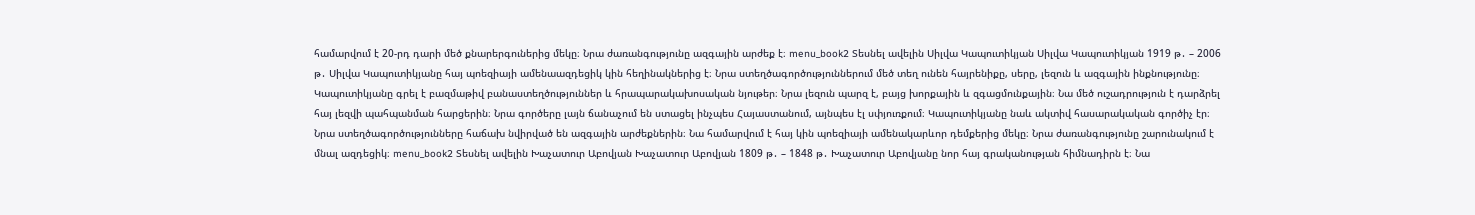համարվում է 20-րդ դարի մեծ քնարերգուներից մեկը։ Նրա ժառանգությունը ազգային արժեք է։ menu_book2 Տեսնել ավելին Սիլվա Կապուտիկյան Սիլվա Կապուտիկյան 1919 թ․ – 2006 թ․ Սիլվա Կապուտիկյանը հայ պոեզիայի ամենաազդեցիկ կին հեղինակներից է։ Նրա ստեղծագործություններում մեծ տեղ ունեն հայրենիքը, սերը, լեզուն և ազգային ինքնությունը։ Կապուտիկյանը գրել է բազմաթիվ բանաստեղծություններ և հրապարակախոսական նյութեր։ Նրա լեզուն պարզ է, բայց խորքային և զգացմունքային։ Նա մեծ ուշադրություն է դարձրել հայ լեզվի պահպանման հարցերին։ Նրա գործերը լայն ճանաչում են ստացել ինչպես Հայաստանում, այնպես էլ սփյուռքում։ Կապուտիկյանը նաև ակտիվ հասարակական գործիչ էր։ Նրա ստեղծագործությունները հաճախ նվիրված են ազգային արժեքներին։ Նա համարվում է հայ կին պոեզիայի ամենակարևոր դեմքերից մեկը։ Նրա ժառանգությունը շարունակում է մնալ ազդեցիկ։ menu_book2 Տեսնել ավելին Խաչատուր Աբովյան Խաչատուր Աբովյան 1809 թ․ – 1848 թ․ Խաչատուր Աբովյանը նոր հայ գրականության հիմնադիրն է։ Նա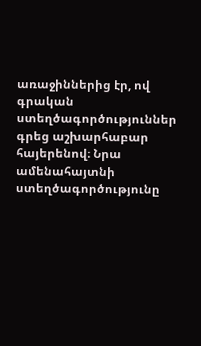առաջիններից էր, ով գրական ստեղծագործություններ գրեց աշխարհաբար հայերենով։ Նրա ամենահայտնի ստեղծագործությունը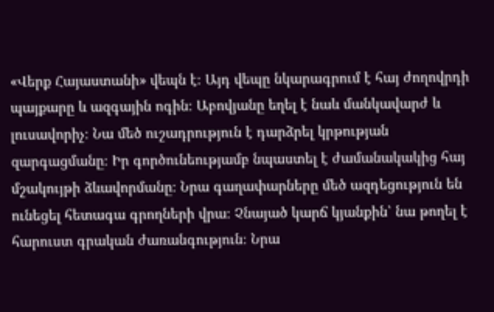«Վերք Հայաստանի» վեպն է։ Այդ վեպը նկարագրում է հայ ժողովրդի պայքարը և ազգային ոգին։ Աբովյանը եղել է նաև մանկավարժ և լուսավորիչ։ Նա մեծ ուշադրություն է դարձրել կրթության զարգացմանը։ Իր գործունեությամբ նպաստել է ժամանակակից հայ մշակույթի ձևավորմանը։ Նրա գաղափարները մեծ ազդեցություն են ունեցել հետագա գրողների վրա։ Չնայած կարճ կյանքին՝ նա թողել է հարուստ գրական ժառանգություն։ Նրա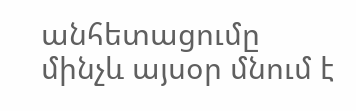անհետացումը մինչև այսօր մնում է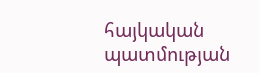հայկական պատմության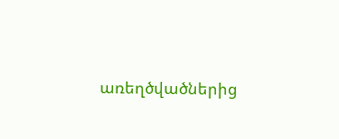առեղծվածներից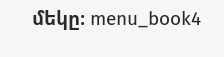մեկը։ menu_book4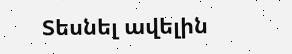Տեսնել ավելին